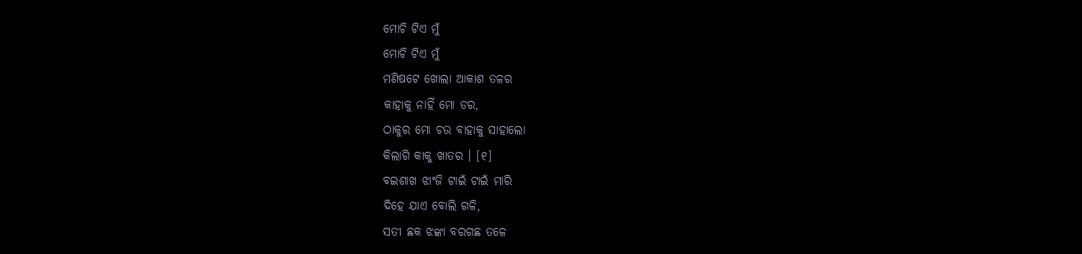ମୋଚି ଟିଏ ମୁଁ
ମୋଚି ଟିଏ ମୁଁ
ମଣିଷଟେ ଖୋଲା ଆକାଶ ତଳର
କାହାକୁ ନାହିଁ ମୋ ଡର,
ଠାକୁର ମୋ ଚଉ ବାହାକୁ ସାହାଲୋ
କିଲାଗି କାକୁ ଖାତର । [୧]
ବଇଶାଖ ଝାଂଜି ଟାଇଁ ଟାଇଁ ମାରି
ଦିହେ ଯାଏ ବୋଲି ଗଳି,
ସତୀ ଛକ ଝଙ୍କା ବରଗଛ ତଳେ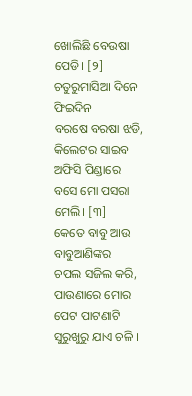ଖୋଲିଛି ବେଉଷା ପେଡି। [୨]
ଚତୁରୁମାସିଆ ଦିନେ ଫିଇଦିନ
ବରଷେ ବରଷା ଝଡି,
କିଲେଟର ସାଇବ ଅଫିସି ପିଣ୍ଡାରେ
ବସେ ମୋ ପସରା ମେଲି। [୩]
କେତେ ବାବୁ ଆଉ ବାବୁଆଣିଙ୍କର
ଚପଲ ସଜିଲ କରି,
ପାଉଣାରେ ମୋର ପେଟ ପାଟଣାଟି
ସୁରୁଖୁରୁ ଯାଏ ଚଳି ।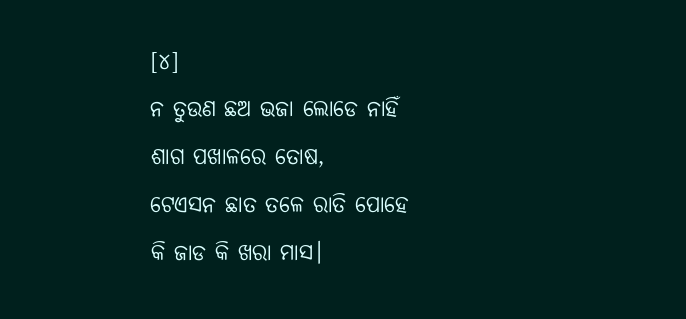[୪]
ନ ତୁଉଣ ଛଅ ଭଜା ଲୋଡେ ନାହିଁ
ଶାଗ ପଖାଳରେ ତୋଷ,
ଟେଏସନ ଛାତ ତଳେ ରାତି ପୋହେ
କି ଜାଡ କି ଖରା ମାସ।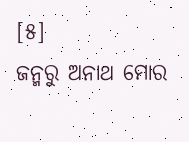[୫]
ଜନ୍ମରୁ ଅନାଥ ମୋର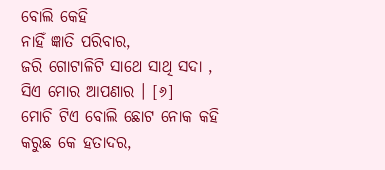ବୋଲି କେହି
ନାହିଁ ଜ୍ଞାତି ପରିବାର,
ଜରି ଗୋଟାଳିଟି ସାଥେ ସାଥି ସଦା ,
ସିଏ ମୋର ଆପଣାର । [୬]
ମୋଚି ଟିଏ ବୋଲି ଛୋଟ ନୋକ କହି
କରୁଛ କେ ହତାଦର,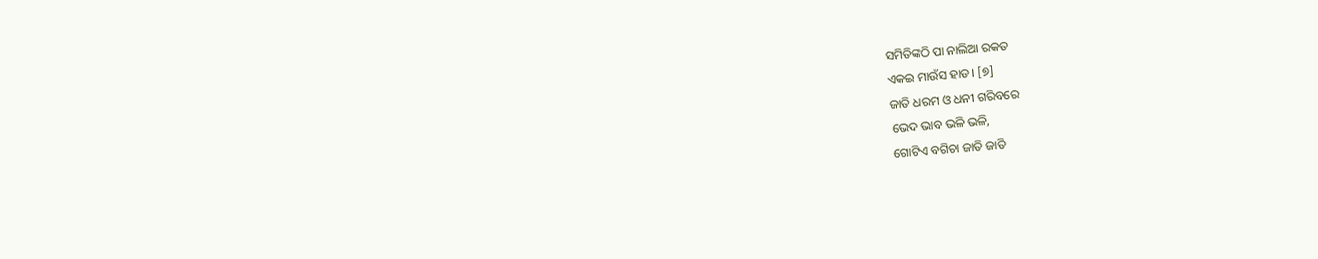ସମିତିଙ୍କଠି ପା ନାଲିଆ ରକତ
ଏକଇ ମାଉଁସ ହାଡ। [୭]
ଜାତି ଧରମ ଓ ଧନୀ ଗରିବରେ
ଭେଦ ଭାବ ଭଳି ଭଳି,
ଗୋଟିଏ ବଗିଚା ଜାତି ଜାତି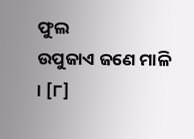ଫୁଲ
ଉପୁଜାଏ ଜଣେ ମାଳି । [୮]